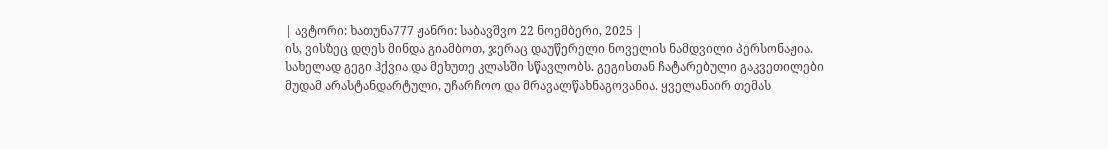| ავტორი: ხათუნა777 ჟანრი: საბავშვო 22 ნოემბერი, 2025 |
ის, ვისზეც დღეს მინდა გიამბოთ, ჯერაც დაუწერელი ნოველის ნამდვილი პერსონაჟია. სახელად გეგი ჰქვია და მეხუთე კლასში სწავლობს. გეგისთან ჩატარებული გაკვეთილები მუდამ არასტანდარტული, უჩარჩოო და მრავალწახნაგოვანია. ყველანაირ თემას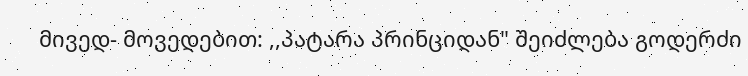მივედ- მოვედებით: ,,პატარა პრინციდან" შეიძლება გოდერძი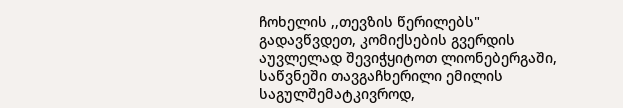ჩოხელის ,,თევზის წერილებს" გადავწვდეთ, კომიქსების გვერდის აუვლელად შევიჭყიტოთ ლიონებერგაში, საწვნეში თავგაჩხერილი ემილის საგულშემატკივროდ,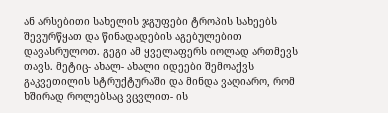ან არსებითი სახელის ჯგუფები ტროპის სახეებს შევურწყათ და წინადადების აგებულებით დავასრულოთ. გეგი ამ ყველაფერს იოლად ართმევს თავს. მეტიც- ახალ- ახალი იდეები შემოაქვს გაკვეთილის სტრუქტურაში და მინდა ვაღიარო, რომ ხშირად როლებსაც ვცვლით- ის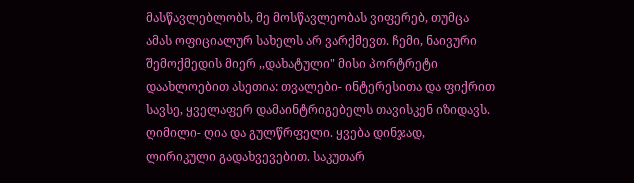მასწავლებლობს, მე მოსწავლეობას ვიფერებ, თუმცა ამას ოფიციალურ სახელს არ ვარქმევთ. ჩემი, ნაივური შემოქმედის მიერ ,,დახატული" მისი პორტრეტი დაახლოებით ასეთია: თვალები- ინტერესითა და ფიქრით სავსე, ყველაფერ დამაინტრიგებელს თავისკენ იზიდავს. ღიმილი- ღია და გულწრფელი. ყვება დინჯად, ლირიკული გადახვევებით. საკუთარ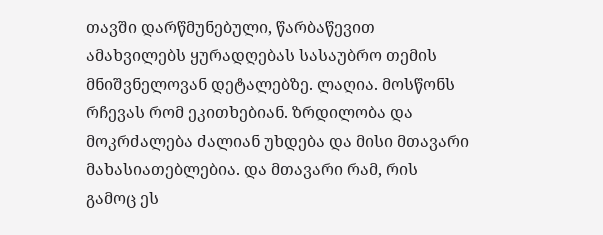თავში დარწმუნებული, წარბაწევით ამახვილებს ყურადღებას სასაუბრო თემის მნიშვნელოვან დეტალებზე. ლაღია. მოსწონს რჩევას რომ ეკითხებიან. ზრდილობა და მოკრძალება ძალიან უხდება და მისი მთავარი მახასიათებლებია. და მთავარი რამ, რის გამოც ეს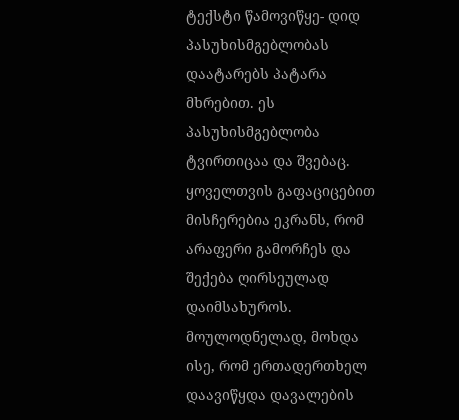ტექსტი წამოვიწყე- დიდ პასუხისმგებლობას დაატარებს პატარა მხრებით. ეს პასუხისმგებლობა ტვირთიცაა და შვებაც. ყოველთვის გაფაციცებით მისჩერებია ეკრანს, რომ არაფერი გამორჩეს და შექება ღირსეულად დაიმსახუროს. მოულოდნელად, მოხდა ისე, რომ ერთადერთხელ დაავიწყდა დავალების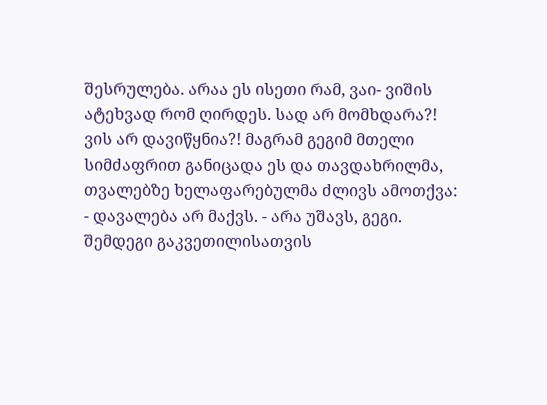შესრულება. არაა ეს ისეთი რამ, ვაი- ვიშის ატეხვად რომ ღირდეს. სად არ მომხდარა?! ვის არ დავიწყნია?! მაგრამ გეგიმ მთელი სიმძაფრით განიცადა ეს და თავდახრილმა, თვალებზე ხელაფარებულმა ძლივს ამოთქვა: - დავალება არ მაქვს. - არა უშავს, გეგი. შემდეგი გაკვეთილისათვის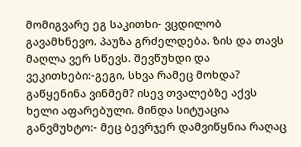მომიგვარე ეგ საკითხი- ვცდილობ გავამხნევო. პაუზა გრძელდება. ზის და თავს მაღლა ვერ სწევს. შევწუხდი და ვეკითხები:-გეგი, სხვა რამეც მოხდა? გაწყენინა ვინმემ? ისევ თვალებზე აქვს ხელი აფარებული. მინდა სიტუაცია განვმუხტო:- მეც ბევრჯერ დამვიწყნია რაღაც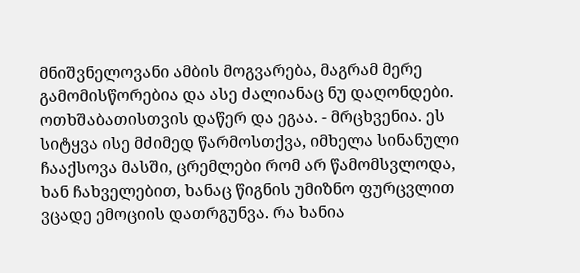მნიშვნელოვანი ამბის მოგვარება, მაგრამ მერე გამომისწორებია და ასე ძალიანაც ნუ დაღონდები. ოთხშაბათისთვის დაწერ და ეგაა. - მრცხვენია. ეს სიტყვა ისე მძიმედ წარმოსთქვა, იმხელა სინანული ჩააქსოვა მასში, ცრემლები რომ არ წამომსვლოდა, ხან ჩახველებით, ხანაც წიგნის უმიზნო ფურცვლით ვცადე ემოციის დათრგუნვა. რა ხანია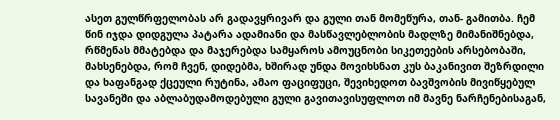ასეთ გულწრფელობას არ გადავყრივარ და გული თან მომეწურა, თან- გამითბა. ჩემ წინ იჯდა დიდგულა პატარა ადამიანი და მასწავლებლობის მადლზე მიმანიშნებდა, რწმენას მმატებდა და მაჯერებდა სამყაროს ამოუცნობი სიკეთეების არსებობაში, მახსენებდა, რომ ჩვენ, დიდებმა, ხშირად უნდა მოვიხსნათ კუს ბაკანივით შეზრდილი და ხაფანგად ქცეული რუტინა, ამაო ფაციფუცი, შევიხედოთ ბავშვობის მივიწყებულ სავანეში და აბლაბუდამოდებული გული გავითავისუფლოთ იმ მავნე ნარჩენებისაგან,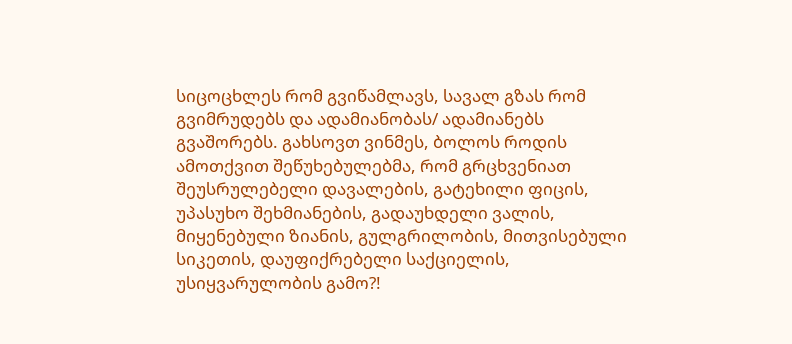სიცოცხლეს რომ გვიწამლავს, სავალ გზას რომ გვიმრუდებს და ადამიანობას/ ადამიანებს გვაშორებს. გახსოვთ ვინმეს, ბოლოს როდის ამოთქვით შეწუხებულებმა, რომ გრცხვენიათ შეუსრულებელი დავალების, გატეხილი ფიცის, უპასუხო შეხმიანების, გადაუხდელი ვალის, მიყენებული ზიანის, გულგრილობის, მითვისებული სიკეთის, დაუფიქრებელი საქციელის, უსიყვარულობის გამო?!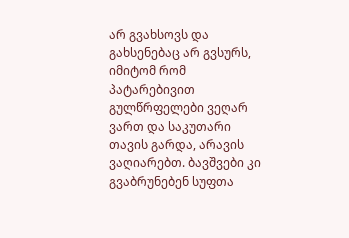არ გვახსოვს და გახსენებაც არ გვსურს, იმიტომ რომ პატარებივით გულწრფელები ვეღარ ვართ და საკუთარი თავის გარდა, არავის ვაღიარებთ. ბავშვები კი გვაბრუნებენ სუფთა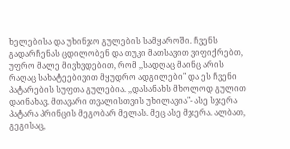ხელებისა და უხინჯო გულების სამყაროში. ჩვენს გადარჩენას ცდილობენ და თუკი მათსავით ვიფიქრებთ, უფრო მალე მივხვდებით, რომ ,,სადღაც მაინც არის რაღაც სახატეებივით მყუდრო ადგილები" და ეს ჩვენი პატარების სუფთა გულებია. ,,დასანახს მხოლოდ გულით დაინახავ. მთავარი თვალისთვის უხილავია"- ასე სჯერა პატარა პრინცის მეგობარ მელას. მეც ასე მჯერა. ალბათ, გეგისაც,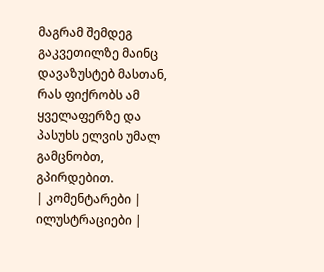მაგრამ შემდეგ გაკვეთილზე მაინც დავაზუსტებ მასთან, რას ფიქრობს ამ ყველაფერზე და პასუხს ელვის უმალ გამცნობთ, გპირდებით.
| კომენტარები |
ილუსტრაციები |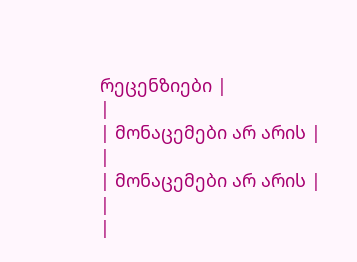რეცენზიები |
|
| მონაცემები არ არის |
|
| მონაცემები არ არის |
|
|